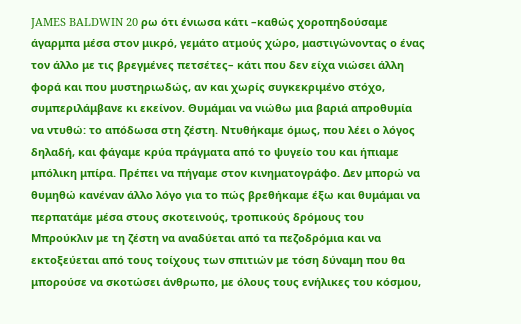JAMES BALDWIN 20 ρω ότι ένιωσα κάτι –καθώς χοροπηδούσαμε άγαρμπα μέσα στον μικρό, γεμάτο ατμούς χώρο, μαστιγώνοντας ο ένας τον άλλο με τις βρεγμένες πετσέτες– κάτι που δεν είχα νιώσει άλλη φορά και που μυστηριωδώς, αν και χωρίς συγκεκριμένο στόχο, συμπεριλάμβανε κι εκείνον. Θυμάμαι να νιώθω μια βαριά απροθυμία να ντυθώ: το απόδωσα στη ζέστη. Nτυθήκαμε όμως, που λέει ο λόγος δηλαδή, και φάγαμε κρύα πράγματα από το ψυγείο του και ήπιαμε μπόλικη μπίρα. Πρέπει να πήγαμε στον κινηματογράφο. Δεν μπορώ να θυμηθώ κανέναν άλλο λόγο για το πώς βρεθήκαμε έξω και θυμάμαι να περπατάμε μέσα στους σκοτεινούς, τροπικούς δρόμους του Μπρούκλιν με τη ζέστη να αναδύεται από τα πεζοδρόμια και να εκτοξεύεται από τους τοίχους των σπιτιών με τόση δύναμη που θα μπορούσε να σκοτώσει άνθρωπο, με όλους τους ενήλικες του κόσμου,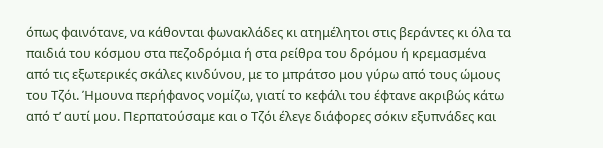όπως φαινότανε, να κάθονται φωνακλάδες κι ατημέλητοι στις βεράντες κι όλα τα παιδιά του κόσμου στα πεζοδρόμια ή στα ρείθρα του δρόμου ή κρεμασμένα από τις εξωτερικές σκάλες κινδύνου, με το μπράτσο μου γύρω από τους ώμους του Τζόι. Ήμουνα περήφανος νομίζω, γιατί το κεφάλι του έφτανε ακριβώς κάτω από τ’ αυτί μου. Περπατούσαμε και ο Τζόι έλεγε διάφορες σόκιν εξυπνάδες και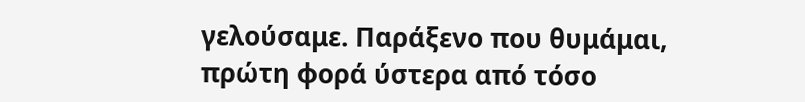γελούσαμε. Παράξενο που θυμάμαι, πρώτη φορά ύστερα από τόσο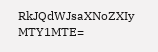RkJQdWJsaXNoZXIy MTY1MTE=